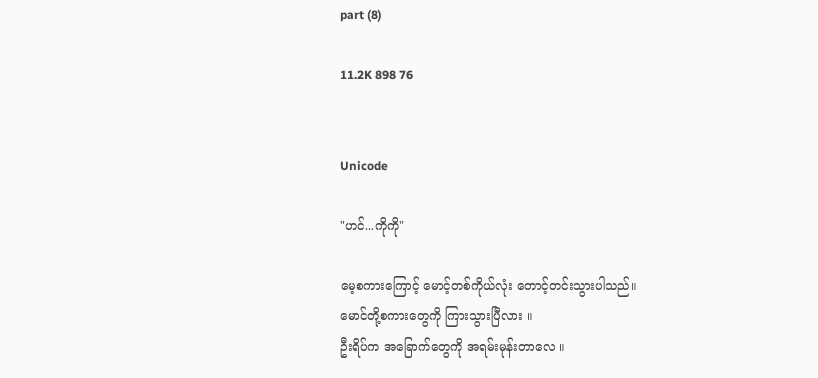part (8)

11.2K 898 76


Unicode

"ဟင်...ကိုကို"

မေ့စကားကြောင့် မောင့်တစ်ကိုယ်လုံး တောင့်တင်းသွားပါသည်။
မောင်တို့စကားတွေကို ကြားသွားပြီလား ။
ဦးရိပ်က အခြောက်တွေကို အရမ်းမုန်းတာလေ ။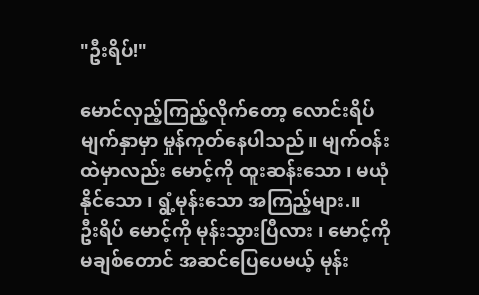"ဦးရိပ်!"

မောင်လှည့်ကြည့်လိုက်တော့ လောင်းရိပ်မျက်နှာမှာ မှုန်ကုတ်နေပါသည်။ မျက်ဝန်းထဲမှာလည်း မောင့်ကို ထူးဆန်းသော ၊ မယုံနိုင်သော ၊ ရွံ့မုန်းသော အကြည့်များ.။
ဦးရိပ် မောင့်ကို မုန်းသွားပြီလား ၊ မောင့်ကို မချစ်တောင် အဆင်ပြေပေမယ့် မုန်း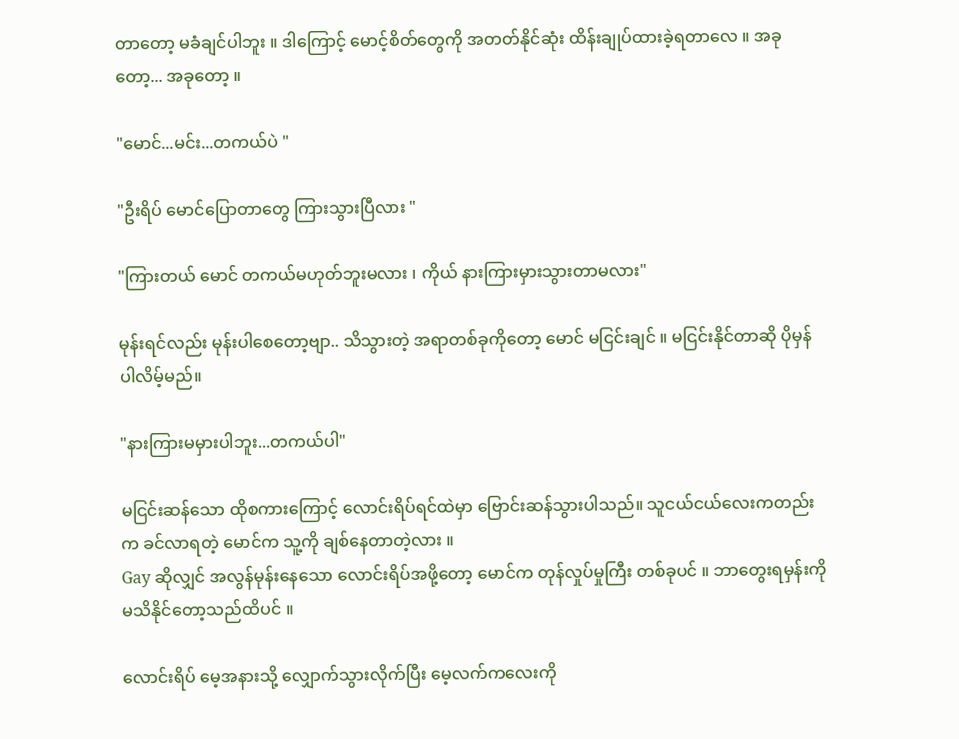တာတော့ မခံချင်ပါဘူး ။ ဒါကြောင့် မောင့်စိတ်တွေကို အတတ်နိုင်ဆုံး ထိန်းချုပ်ထားခဲ့ရတာလေ ။ အခုတော့... အခုတော့ ။

"မောင်...မင်း...တကယ်ပဲ "

"ဦးရိပ် မောင်ပြောတာတွေ ကြားသွားပြီလား "

"ကြားတယ် မောင် တကယ်မဟုတ်ဘူးမလား ၊ ကိုယ် နားကြားမှားသွားတာမလား"

မုန်းရင်လည်း မုန်းပါစေတော့ဗျာ.. သိသွားတဲ့ အရာတစ်ခုကိုတော့ မောင် မငြင်းချင် ။ မငြင်းနိုင်တာဆို ပိုမှန်ပါလိမ့်မည်။

"နားကြားမမှားပါဘူး...တကယ်ပါ"

မငြင်းဆန်သော ထိုစကားကြောင့် လောင်းရိပ်ရင်ထဲမှာ ဗြောင်းဆန်သွားပါသည်။ သူငယ်ငယ်လေးကတည်းက ခင်လာရတဲ့ မောင်က သူ့ကို ချစ်နေတာတဲ့လား ။
Gay ဆိုလျှင် အလွန်မုန်းနေသော လောင်းရိပ်အဖို့တော့ မောင်က တုန်လှုပ်မှုကြီး တစ်ခုပင် ။ ဘာတွေးရမှန်းကို မသိနိုင်တော့သည်ထိပင် ။

လောင်းရိပ် မေ့အနားသို့ လျှောက်သွားလိုက်ပြီး မေ့လက်ကလေးကို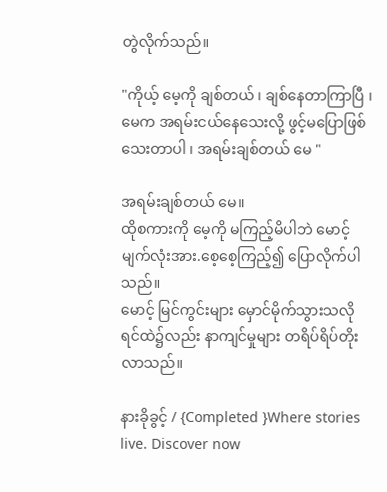တွဲလိုက်သည်။

"ကိုယ့် မေ့ကို ချစ်တယ် ၊ ချစ်နေတာကြာပြီ ၊ မေက အရမ်းငယ်နေသေးလို့ ဖွင့်မပြောဖြစ်သေးတာပါ ၊ အရမ်းချစ်တယ် မေ "

အရမ်းချစ်တယ် မေ။
ထိုစကားကို မေ့ကို မကြည့်မိပါဘဲ မောင့်မျက်လုံးအား.စေ့စေ့ကြည့်၍ ပြောလိုက်ပါသည်။
မောင့် မြင်ကွင်းများ မှောင်မိုက်သွားသလို ရင်ထဲ၌လည်း နာကျင်မှုများ တရိပ်ရိပ်တိုးလာသည်။

နားခိုခွင့် / {Completed }Where stories live. Discover now